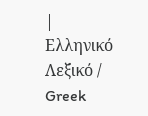| Ελληνικό Λεξικό / Greek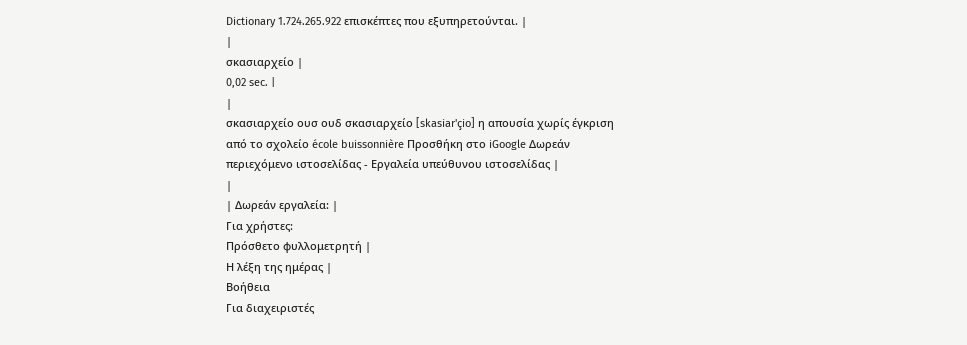Dictionary 1.724.265.922 επισκέπτες που εξυπηρετούνται. |
|
σκασιαρχείο |
0,02 sec. |
|
σκασιαρχείο ουσ ουδ σκασιαρχείο [skasiar'çio] η απουσία χωρίς έγκριση από το σχολείο école buissonnière Προσθήκη στο iGoogle Δωρεάν περιεχόμενο ιστοσελίδας - Εργαλεία υπεύθυνου ιστοσελίδας |
|
| Δωρεάν εργαλεία: |
Για χρήστες:
Πρόσθετο φυλλομετρητή |
Η λέξη της ημέρας |
Βοήθεια
Για διαχειριστές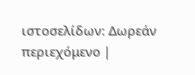ιστοσελίδων: Δωρεάν περιεχόμενο |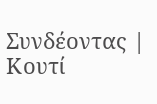Συνδέοντας | Κουτί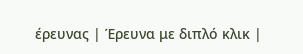έρευνας | Έρευνα με διπλό κλικ |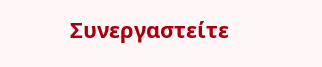Συνεργαστείτε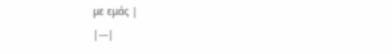με εμάς |
|---|